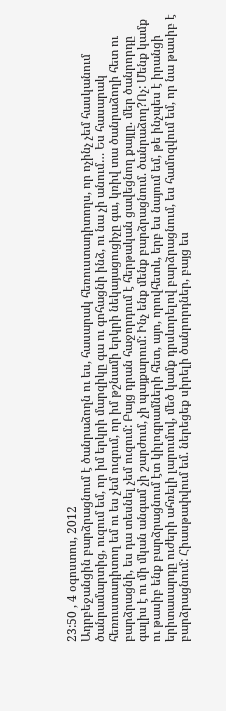23:50 , 4 օգոստոս, 2012
Ադրբեջանցին բարձրացնում է ծանրաձողն ու ես, հասարակ հեռուստադիտողս, որ ոչինչ չեմ հասկանում ծանրամարտից, ուզում եմ, որ իմ երկրի մարզիկը գա ու գոհացնի ինձ, ու նա չի անում… Ես հասարակ հեռուստադիտող եմ ու ես չեմ ուզում, որ իմ թշնամի երկրի նեկայացուցիչը գա, կռիվ տա ծանրաձողի հետ ու բարձրացնի, ես դա տեսնել չեմ ուզում: Բայց դրան հաջորդում է հերթական ցավեցնող քայլը. մեր ծանրորդը գալիս է ու մի մկան անգամ չի շարժում, չի պայքարում: Ինչ ենք մենք բարձրացնում. ծանրաձող?Ոչ: Մենք կամք ու թասիբ ենք բարձրացնում էտ կիլոգրամների հետ, այո, որովհետև, երբ ես նայում եմ, թե ինչպես է իրանցի երիտասարդը ուժերի ահռելի լարումով, մեծ կամք դրսևորելով բարձրացնում, ես համոզվում եմ, որ նա թասիբ է բարձրացնում: Հիասթափվում եմ. ներեցեք սիրելի ծանրորդներ, բայց ես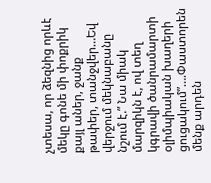չտեսա, որ ձեզնից որևէ մեկը գոնե մի փոքրիկ քայլ աներ, ջանք թափեր, տանջվեր…Եվ վերջում մեկնաբանը նշում է.” Նա միակ մարզիկն է, ով տեղ կգրավի ծանրամարտի օլիմպիական խաղերի ցուցակում”….Փաստորեն մենք արդեն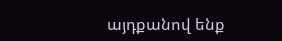այդքանով ենք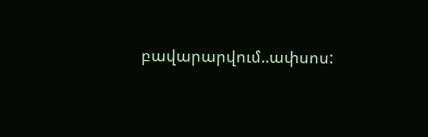բավարարվում..ափսոս: